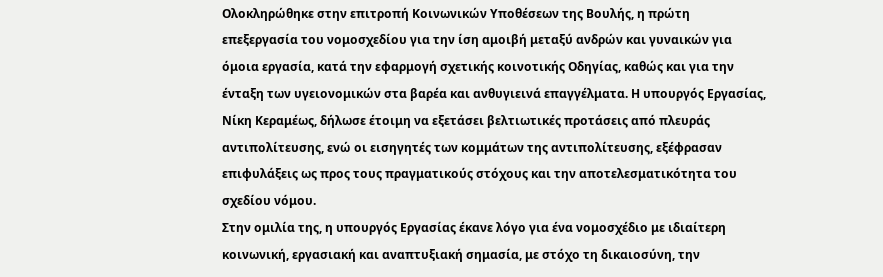Ολοκληρώθηκε στην επιτροπή Κοινωνικών Υποθέσεων της Βουλής, η πρώτη επεξεργασία του νομοσχεδίου για την ίση αμοιβή μεταξύ ανδρών και γυναικών για όμοια εργασία, κατά την εφαρμογή σχετικής κοινοτικής Οδηγίας, καθώς και για την ένταξη των υγειονομικών στα βαρέα και ανθυγιεινά επαγγέλματα. Η υπουργός Εργασίας, Νίκη Κεραμέως, δήλωσε έτοιμη να εξετάσει βελτιωτικές προτάσεις από πλευράς αντιπολίτευσης, ενώ οι εισηγητές των κομμάτων της αντιπολίτευσης, εξέφρασαν επιφυλάξεις ως προς τους πραγματικούς στόχους και την αποτελεσματικότητα του σχεδίου νόμου.
Στην ομιλία της, η υπουργός Εργασίας έκανε λόγο για ένα νομοσχέδιο με ιδιαίτερη κοινωνική, εργασιακή και αναπτυξιακή σημασία, με στόχο τη δικαιοσύνη, την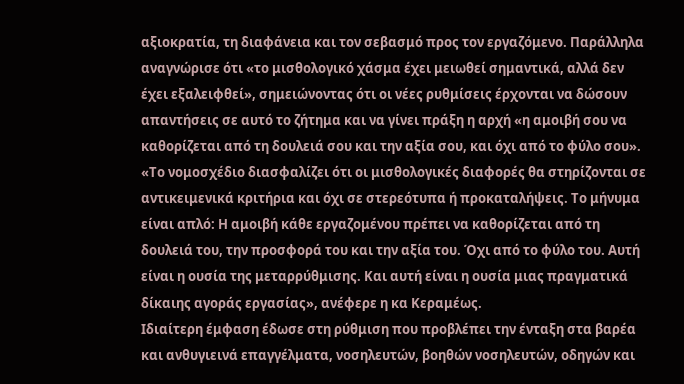αξιοκρατία, τη διαφάνεια και τον σεβασμό προς τον εργαζόμενο. Παράλληλα αναγνώρισε ότι «το μισθολογικό χάσμα έχει μειωθεί σημαντικά, αλλά δεν έχει εξαλειφθεί», σημειώνοντας ότι οι νέες ρυθμίσεις έρχονται να δώσουν απαντήσεις σε αυτό το ζήτημα και να γίνει πράξη η αρχή «η αμοιβή σου να καθορίζεται από τη δουλειά σου και την αξία σου, και όχι από το φύλο σου».
«Το νομοσχέδιο διασφαλίζει ότι οι μισθολογικές διαφορές θα στηρίζονται σε αντικειμενικά κριτήρια και όχι σε στερεότυπα ή προκαταλήψεις. Το μήνυμα είναι απλό: Η αμοιβή κάθε εργαζομένου πρέπει να καθορίζεται από τη δουλειά του, την προσφορά του και την αξία του. Όχι από το φύλο του. Αυτή είναι η ουσία της μεταρρύθμισης. Και αυτή είναι η ουσία μιας πραγματικά δίκαιης αγοράς εργασίας», ανέφερε η κα Κεραμέως.
Ιδιαίτερη έμφαση έδωσε στη ρύθμιση που προβλέπει την ένταξη στα βαρέα και ανθυγιεινά επαγγέλματα, νοσηλευτών, βοηθών νοσηλευτών, οδηγών και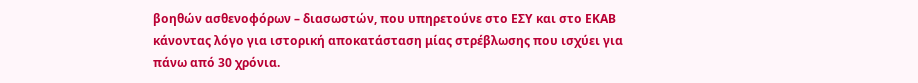βοηθών ασθενοφόρων – διασωστών, που υπηρετούνε στο ΕΣΥ και στο ΕΚΑΒ κάνοντας λόγο για ιστορική αποκατάσταση μίας στρέβλωσης που ισχύει για πάνω από 30 χρόνια.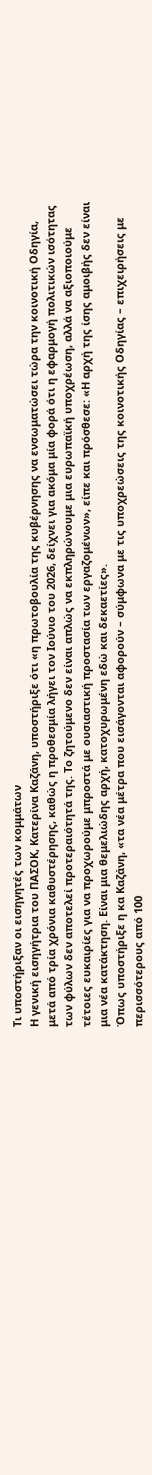Τι υποστήριξαν οι εισηγητές των κομμάτων
Η γενική εισηγήτρια του ΠΑΣΟΚ, Κατερίνα Καζάνη, υποστήριξε ότι «η πρωτοβουλία της κυβέρνησης να ενσωματώσει τώρα την κοινοτική Οδηγία, μετά από τρία χρόνια καθυστέρησης, καθώς η προθεσμία λήγει τον Ιούνιο του 2026, δείχνει για ακόμα μία φορά ότι η εφαρμογή πολιτικών ισότητας των φύλων δεν αποτελεί προτεραιότητά της. Το ζητούμενο δεν είναι απλώς να εκπληρώνουμε μια ευρωπαϊκή υποχρέωση, αλλά να αξιοποιούμε τέτοιες ευκαιρίες για να προχωρούμε μπροστά με ουσιαστική προστασία των εργαζομένων», είπε και πρόσθεσε: «Η αρχή της ίσης αμοιβής δεν είναι μια νέα κατάκτηση. Είναι μια θεμελιώδης αρχή, κατοχυρωμένη εδώ και δεκαετίες».
Όπως υποστήριξε η κα Καζάνη, «τα νέα μέτρα που εισάγονται αφορούν – σύμφωνα με τις υποχρεώσεις της κοινοτικής Οδηγίας – επιχειρήσεις με περισσότερους από 100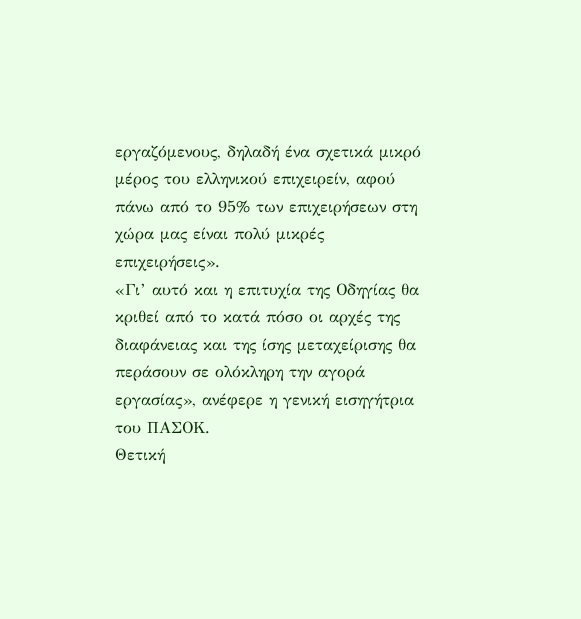εργαζόμενους, δηλαδή ένα σχετικά μικρό μέρος του ελληνικού επιχειρείν, αφού πάνω από το 95% των επιχειρήσεων στη χώρα μας είναι πολύ μικρές επιχειρήσεις».
«Γι’ αυτό και η επιτυχία της Οδηγίας θα κριθεί από το κατά πόσο οι αρχές της διαφάνειας και της ίσης μεταχείρισης θα περάσουν σε ολόκληρη την αγορά εργασίας», ανέφερε η γενική εισηγήτρια του ΠΑΣΟΚ.
Θετική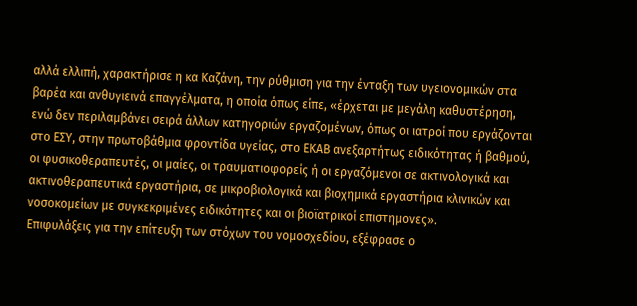αλλά ελλιπή, χαρακτήρισε η κα Καζάνη, την ρύθμιση για την ένταξη των υγειονομικών στα βαρέα και ανθυγιεινά επαγγέλματα, η οποία όπως είπε, «έρχεται με μεγάλη καθυστέρηση, ενώ δεν περιλαμβάνει σειρά άλλων κατηγοριών εργαζομένων, όπως οι ιατροί που εργάζονται στο ΕΣΥ, στην πρωτοβάθμια φροντίδα υγείας, στο ΕΚΑΒ ανεξαρτήτως ειδικότητας ή βαθμού, οι φυσικοθεραπευτές, οι μαίες, οι τραυματιοφορείς ή οι εργαζόμενοι σε ακτινολογικά και ακτινοθεραπευτικά εργαστήρια, σε μικροβιολογικά και βιοχημικά εργαστήρια κλινικών και νοσοκομείων με συγκεκριμένες ειδικότητες και οι βιοϊατρικοί επιστημονες».
Επιφυλάξεις για την επίτευξη των στόχων του νομοσχεδίου, εξέφρασε ο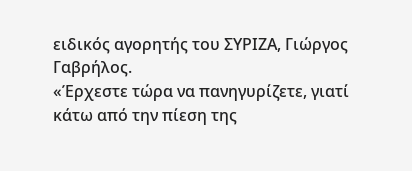ειδικός αγορητής του ΣΥΡΙΖΑ, Γιώργος Γαβρήλος.
«Έρχεστε τώρα να πανηγυρίζετε, γιατί κάτω από την πίεση της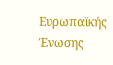Ευρωπαϊκής Ένωσης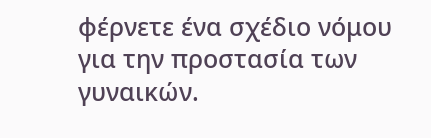φέρνετε ένα σχέδιο νόμου για την προστασία των γυναικών.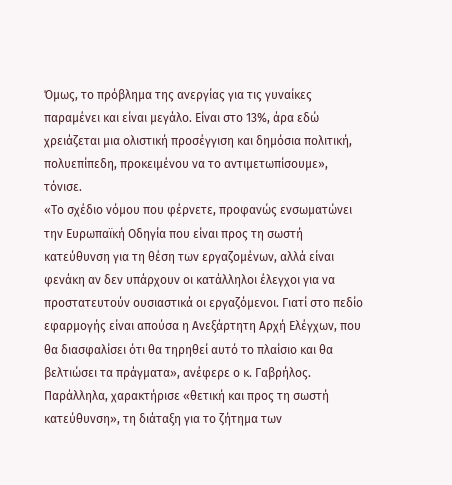Όμως, το πρόβλημα της ανεργίας για τις γυναίκες παραμένει και είναι μεγάλο. Είναι στο 13%, άρα εδώ χρειάζεται μια ολιστική προσέγγιση και δημόσια πολιτική, πολυεπίπεδη, προκειμένου να το αντιμετωπίσουμε», τόνισε.
«Το σχέδιο νόμου που φέρνετε, προφανώς ενσωματώνει την Ευρωπαϊκή Οδηγία που είναι προς τη σωστή κατεύθυνση για τη θέση των εργαζομένων, αλλά είναι φενάκη αν δεν υπάρχουν οι κατάλληλοι έλεγχοι για να προστατευτούν ουσιαστικά οι εργαζόμενοι. Γιατί στο πεδίο εφαρμογής είναι απούσα η Ανεξάρτητη Αρχή Ελέγχων, που θα διασφαλίσει ότι θα τηρηθεί αυτό το πλαίσιο και θα βελτιώσει τα πράγματα», ανέφερε ο κ. Γαβρήλος.
Παράλληλα, χαρακτήρισε «θετική και προς τη σωστή κατεύθυνση», τη διάταξη για το ζήτημα των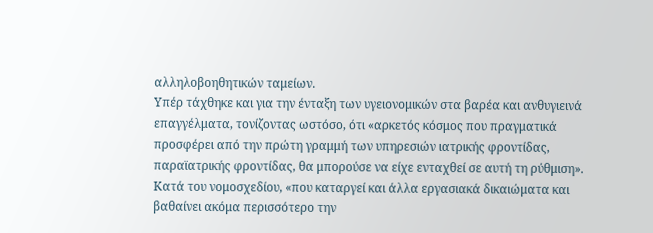αλληλοβοηθητικών ταμείων.
Υπέρ τάχθηκε και για την ένταξη των υγειονομικών στα βαρέα και ανθυγιεινά επαγγέλματα, τονίζοντας ωστόσο, ότι «αρκετός κόσμος που πραγματικά προσφέρει από την πρώτη γραμμή των υπηρεσιών ιατρικής φροντίδας, παραϊατρικής φροντίδας, θα μπορούσε να είχε ενταχθεί σε αυτή τη ρύθμιση».
Κατά του νομοσχεδίου, «που καταργεί και άλλα εργασιακά δικαιώματα και βαθαίνει ακόμα περισσότερο την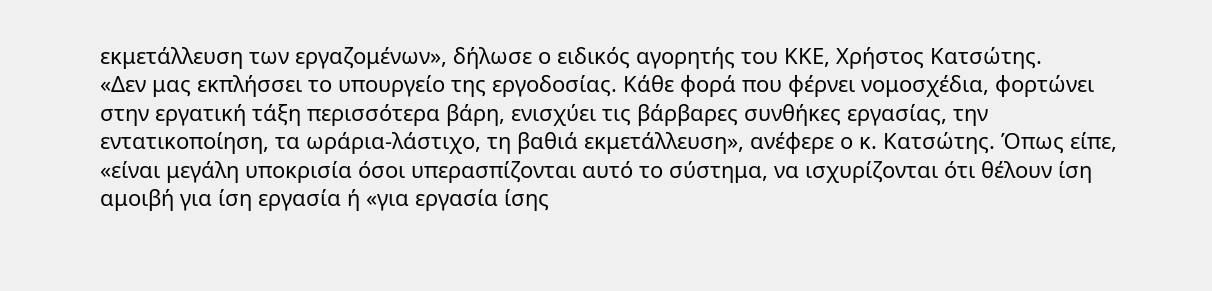εκμετάλλευση των εργαζομένων», δήλωσε ο ειδικός αγορητής του ΚΚΕ, Χρήστος Κατσώτης.
«Δεν μας εκπλήσσει το υπουργείο της εργοδοσίας. Κάθε φορά που φέρνει νομοσχέδια, φορτώνει στην εργατική τάξη περισσότερα βάρη, ενισχύει τις βάρβαρες συνθήκες εργασίας, την εντατικοποίηση, τα ωράρια-λάστιχο, τη βαθιά εκμετάλλευση», ανέφερε ο κ. Κατσώτης. Όπως είπε, «είναι μεγάλη υποκρισία όσοι υπερασπίζονται αυτό το σύστημα, να ισχυρίζονται ότι θέλουν ίση αμοιβή για ίση εργασία ή «για εργασία ίσης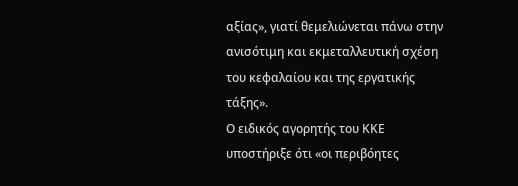αξίας», γιατί θεμελιώνεται πάνω στην ανισότιμη και εκμεταλλευτική σχέση του κεφαλαίου και της εργατικής τάξης».
Ο ειδικός αγορητής του ΚΚΕ υποστήριξε ότι «οι περιβόητες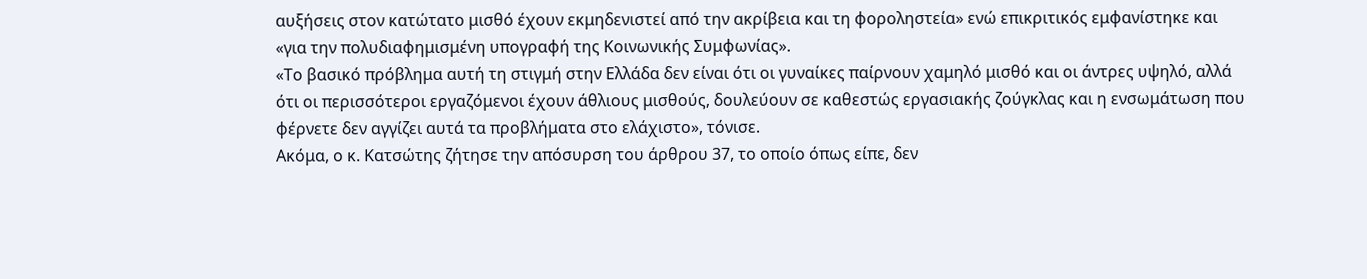αυξήσεις στον κατώτατο μισθό έχουν εκμηδενιστεί από την ακρίβεια και τη φοροληστεία» ενώ επικριτικός εμφανίστηκε και «για την πολυδιαφημισμένη υπογραφή της Κοινωνικής Συμφωνίας».
«Το βασικό πρόβλημα αυτή τη στιγμή στην Ελλάδα δεν είναι ότι οι γυναίκες παίρνουν χαμηλό μισθό και οι άντρες υψηλό, αλλά ότι οι περισσότεροι εργαζόμενοι έχουν άθλιους μισθούς, δουλεύουν σε καθεστώς εργασιακής ζούγκλας και η ενσωμάτωση που φέρνετε δεν αγγίζει αυτά τα προβλήματα στο ελάχιστο», τόνισε.
Ακόμα, ο κ. Κατσώτης ζήτησε την απόσυρση του άρθρου 37, το οποίο όπως είπε, δεν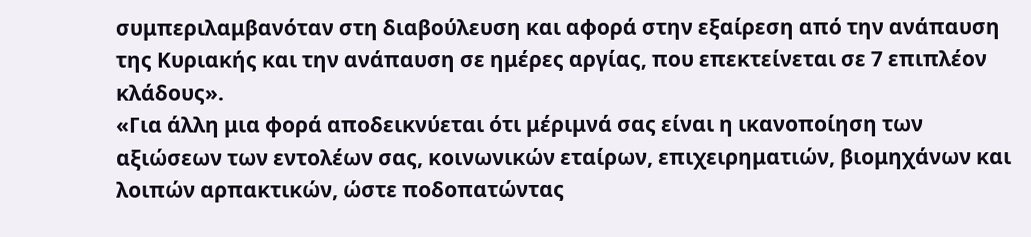συμπεριλαμβανόταν στη διαβούλευση και αφορά στην εξαίρεση από την ανάπαυση της Κυριακής και την ανάπαυση σε ημέρες αργίας, που επεκτείνεται σε 7 επιπλέον κλάδους».
«Για άλλη μια φορά αποδεικνύεται ότι μέριμνά σας είναι η ικανοποίηση των αξιώσεων των εντολέων σας, κοινωνικών εταίρων, επιχειρηματιών, βιομηχάνων και λοιπών αρπακτικών, ώστε ποδοπατώντας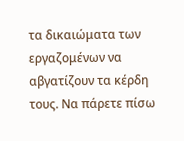τα δικαιώματα των εργαζομένων να αβγατίζουν τα κέρδη τους. Να πάρετε πίσω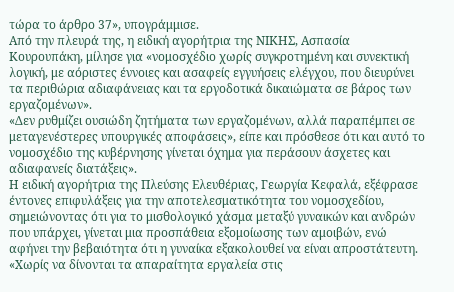τώρα το άρθρο 37», υπογράμμισε.
Από την πλευρά της, η ειδική αγορήτρια της ΝΙΚΗΣ, Ασπασία Κουρουπάκη, μίλησε για «νομοσχέδιο χωρίς συγκροτημένη και συνεκτική λογική, με αόριστες έννοιες και ασαφείς εγγυήσεις ελέγχου, που διευρύνει τα περιθώρια αδιαφάνειας και τα εργοδοτικά δικαιώματα σε βάρος των εργαζομένων».
«Δεν ρυθμίζει ουσιώδη ζητήματα των εργαζομένων, αλλά παραπέμπει σε μεταγενέστερες υπουργικές αποφάσεις», είπε και πρόσθεσε ότι και αυτό το νομοσχέδιο της κυβέρνησης γίνεται όχημα για περάσουν άσχετες και αδιαφανείς διατάξεις».
Η ειδική αγορήτρια της Πλεύσης Ελευθέριας, Γεωργία Κεφαλά, εξέφρασε έντονες επιφυλάξεις για την αποτελεσματικότητα του νομοσχεδίου, σημειώνοντας ότι για το μισθολογικό χάσμα μεταξύ γυναικών και ανδρών που υπάρχει, γίνεται μια προσπάθεια εξομοίωσης των αμοιβών, ενώ αφήνει την βεβαιότητα ότι η γυναίκα εξακολουθεί να είναι απροστάτευτη.
«Χωρίς να δίνονται τα απαραίτητα εργαλεία στις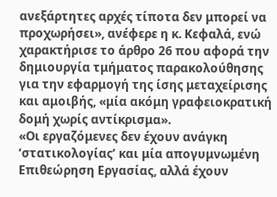ανεξάρτητες αρχές τίποτα δεν μπορεί να προχωρήσει», ανέφερε η κ. Κεφαλά, ενώ χαρακτήρισε το άρθρο 26 που αφορά την δημιουργία τμήματος παρακολούθησης για την εφαρμογή της ίσης μεταχείρισης και αμοιβής, «μία ακόμη γραφειοκρατική δομή χωρίς αντίκρισμα».
«Οι εργαζόμενες δεν έχουν ανάγκη ‘στατικολογίας’ και μία απογυμνωμένη Επιθεώρηση Εργασίας, αλλά έχουν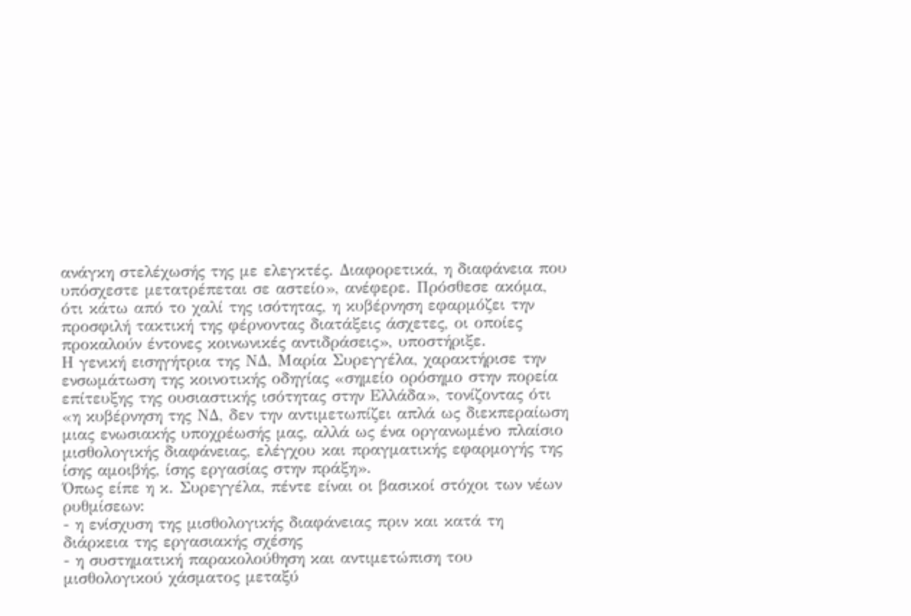ανάγκη στελέχωσής της με ελεγκτές. Διαφορετικά, η διαφάνεια που υπόσχεστε μετατρέπεται σε αστείο», ανέφερε. Πρόσθεσε ακόμα, ότι κάτω από το χαλί της ισότητας, η κυβέρνηση εφαρμόζει την προσφιλή τακτική της φέρνοντας διατάξεις άσχετες, οι οποίες προκαλούν έντονες κοινωνικές αντιδράσεις», υποστήριξε.
Η γενική εισηγήτρια της ΝΔ, Μαρία Συρεγγέλα, χαρακτήρισε την ενσωμάτωση της κοινοτικής οδηγίας «σημείο ορόσημο στην πορεία επίτευξης της ουσιαστικής ισότητας στην Ελλάδα», τονίζοντας ότι «η κυβέρνηση της ΝΔ, δεν την αντιμετωπίζει απλά ως διεκπεραίωση μιας ενωσιακής υποχρέωσής μας, αλλά ως ένα οργανωμένο πλαίσιο μισθολογικής διαφάνειας, ελέγχου και πραγματικής εφαρμογής της ίσης αμοιβής, ίσης εργασίας στην πράξη».
Όπως είπε η κ. Συρεγγέλα, πέντε είναι οι βασικοί στόχοι των νέων ρυθμίσεων:
- η ενίσχυση της μισθολογικής διαφάνειας πριν και κατά τη διάρκεια της εργασιακής σχέσης
- η συστηματική παρακολούθηση και αντιμετώπιση του μισθολογικού χάσματος μεταξύ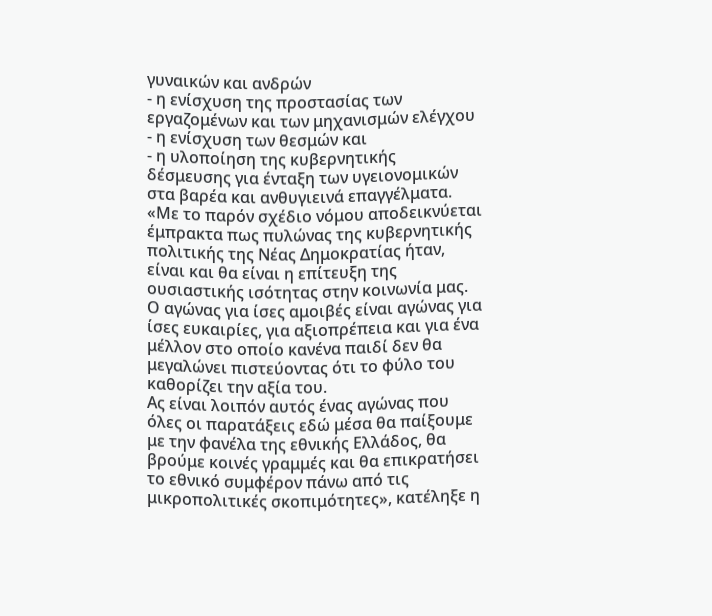γυναικών και ανδρών
- η ενίσχυση της προστασίας των εργαζομένων και των μηχανισμών ελέγχου
- η ενίσχυση των θεσμών και
- η υλοποίηση της κυβερνητικής δέσμευσης για ένταξη των υγειονομικών στα βαρέα και ανθυγιεινά επαγγέλματα.
«Με το παρόν σχέδιο νόμου αποδεικνύεται έμπρακτα πως πυλώνας της κυβερνητικής πολιτικής της Νέας Δημοκρατίας ήταν, είναι και θα είναι η επίτευξη της ουσιαστικής ισότητας στην κοινωνία μας. Ο αγώνας για ίσες αμοιβές είναι αγώνας για ίσες ευκαιρίες, για αξιοπρέπεια και για ένα μέλλον στο οποίο κανένα παιδί δεν θα μεγαλώνει πιστεύοντας ότι το φύλο του καθορίζει την αξία του.
Ας είναι λοιπόν αυτός ένας αγώνας που όλες οι παρατάξεις εδώ μέσα θα παίξουμε με την φανέλα της εθνικής Ελλάδος, θα βρούμε κοινές γραμμές και θα επικρατήσει το εθνικό συμφέρον πάνω από τις μικροπολιτικές σκοπιμότητες», κατέληξε η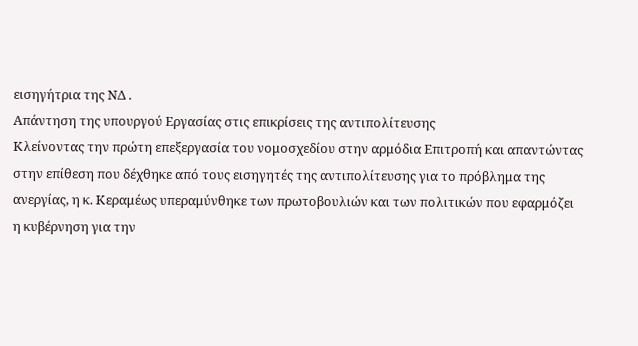εισηγήτρια της ΝΔ .
Απάντηση της υπουργού Εργασίας στις επικρίσεις της αντιπολίτευσης
Κλείνοντας την πρώτη επεξεργασία του νομοσχεδίου στην αρμόδια Επιτροπή και απαντώντας στην επίθεση που δέχθηκε από τους εισηγητές της αντιπολίτευσης για το πρόβλημα της ανεργίας, η κ. Κεραμέως υπεραμύνθηκε των πρωτοβουλιών και των πολιτικών που εφαρμόζει η κυβέρνηση για την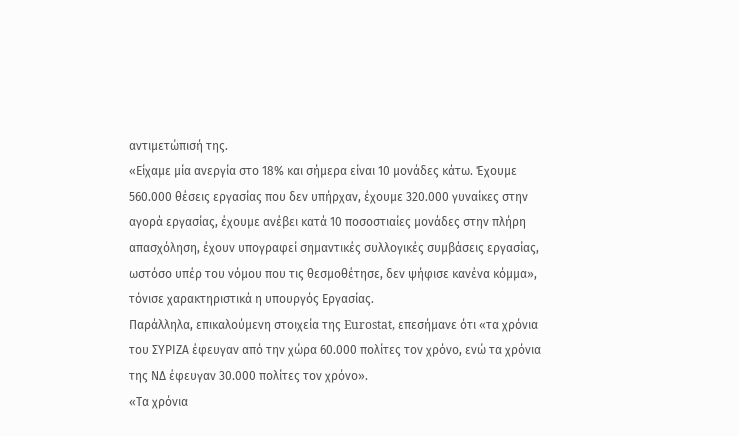αντιμετώπισή της.
«Είχαμε μία ανεργία στο 18% και σήμερα είναι 10 μονάδες κάτω. Έχουμε 560.000 θέσεις εργασίας που δεν υπήρχαν, έχουμε 320.000 γυναίκες στην αγορά εργασίας, έχουμε ανέβει κατά 10 ποσοστιαίες μονάδες στην πλήρη απασχόληση, έχουν υπογραφεί σημαντικές συλλογικές συμβάσεις εργασίας, ωστόσο υπέρ του νόμου που τις θεσμοθέτησε, δεν ψήφισε κανένα κόμμα», τόνισε χαρακτηριστικά η υπουργός Εργασίας.
Παράλληλα, επικαλούμενη στοιχεία της Eurostat, επεσήμανε ότι «τα χρόνια του ΣΥΡΙΖΑ έφευγαν από την χώρα 60.000 πολίτες τον χρόνο, ενώ τα χρόνια της ΝΔ έφευγαν 30.000 πολίτες τον χρόνο».
«Τα χρόνια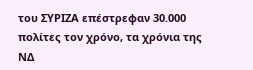του ΣΥΡΙΖΑ επέστρεφαν 30.000 πολίτες τον χρόνο, τα χρόνια της ΝΔ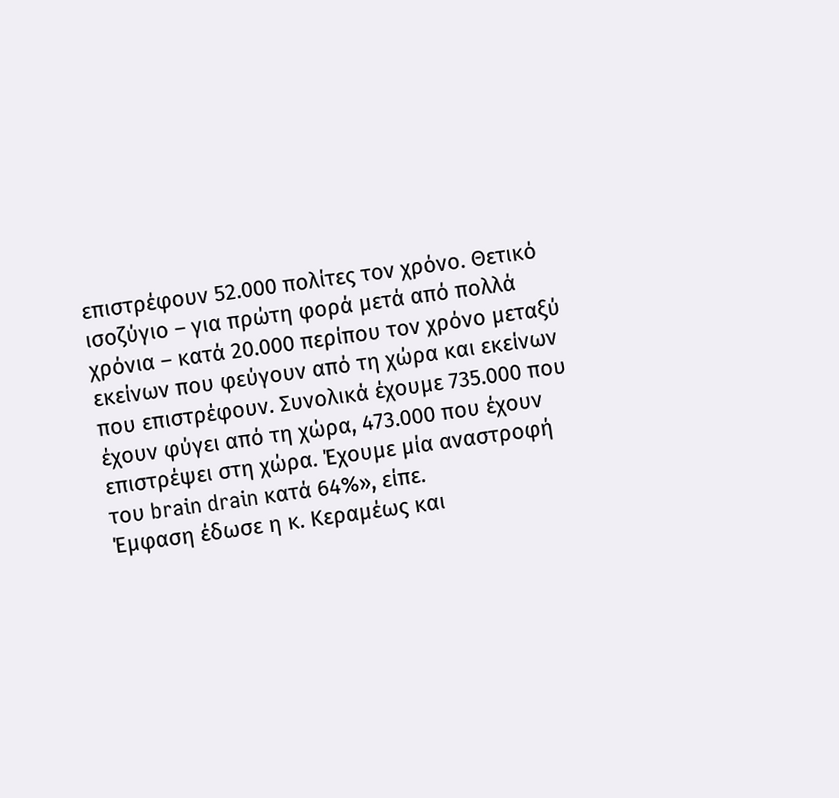επιστρέφουν 52.000 πολίτες τον χρόνο. Θετικό ισοζύγιο – για πρώτη φορά μετά από πολλά χρόνια – κατά 20.000 περίπου τον χρόνο μεταξύ εκείνων που φεύγουν από τη χώρα και εκείνων που επιστρέφουν. Συνολικά έχουμε 735.000 που έχουν φύγει από τη χώρα, 473.000 που έχουν επιστρέψει στη χώρα. Έχουμε μία αναστροφή του brain drain κατά 64%», είπε.
Έμφαση έδωσε η κ. Κεραμέως και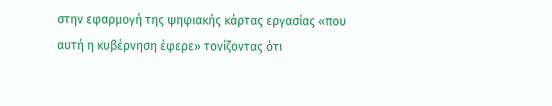στην εφαρμογή της ψηφιακής κάρτας εργασίας «που αυτή η κυβέρνηση έφερε» τονίζοντας ότι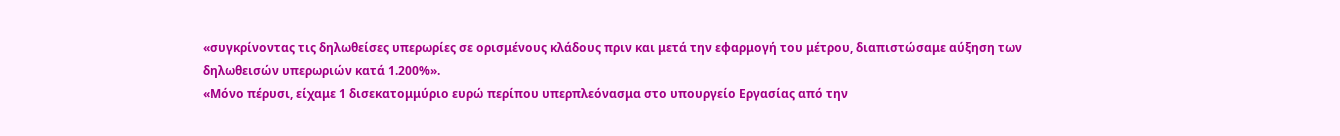«συγκρίνοντας τις δηλωθείσες υπερωρίες σε ορισμένους κλάδους πριν και μετά την εφαρμογή του μέτρου, διαπιστώσαμε αύξηση των δηλωθεισών υπερωριών κατά 1.200%».
«Μόνο πέρυσι, είχαμε 1 δισεκατομμύριο ευρώ περίπου υπερπλεόνασμα στο υπουργείο Εργασίας από την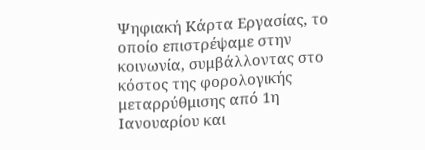Ψηφιακή Κάρτα Εργασίας, το οποίο επιστρέψαμε στην κοινωνία, συμβάλλοντας στο κόστος της φορολογικής μεταρρύθμισης από 1η Ιανουαρίου και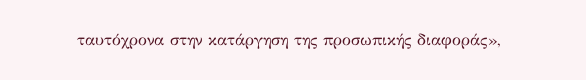ταυτόχρονα στην κατάργηση της προσωπικής διαφοράς»,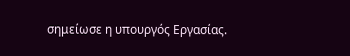σημείωσε η υπουργός Εργασίας.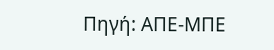Πηγή: ΑΠΕ-ΜΠΕ